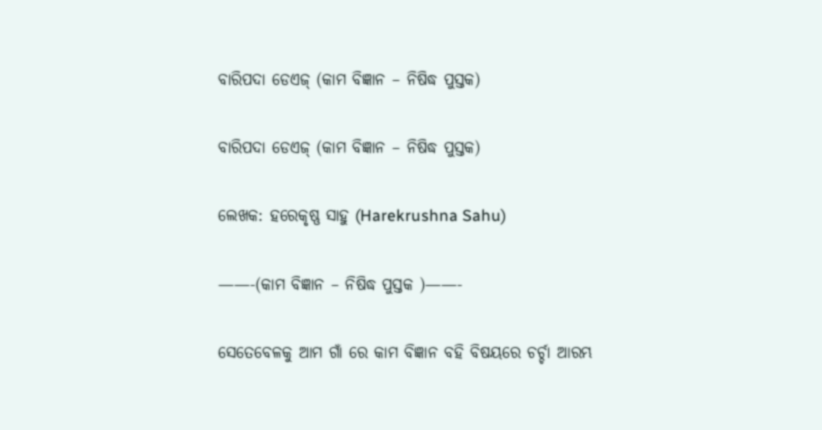ବାରିପଦା ଡେଏଜ୍ (କାମ ବିଜ୍ଞାନ – ନିଷିଦ୍ଧ ପୁସ୍ତକ)

ବାରିପଦା ଡେଏଜ୍ (କାମ ବିଜ୍ଞାନ – ନିଷିଦ୍ଧ ପୁସ୍ତକ)

ଲେଖକ: ହରେକୃଷ୍ଣ ସାହୁ (Harekrushna Sahu)

——-(କାମ ବିଜ୍ଞାନ – ନିଷିଦ୍ଧ ପୁସ୍ତକ )——-

ସେତେବେଳକୁ ଆମ ଗାଁ ରେ କାମ ବିଜ୍ଞାନ ବହି ବିଷୟରେ ଚର୍ଚ୍ଚା ଆରମ୍ଭ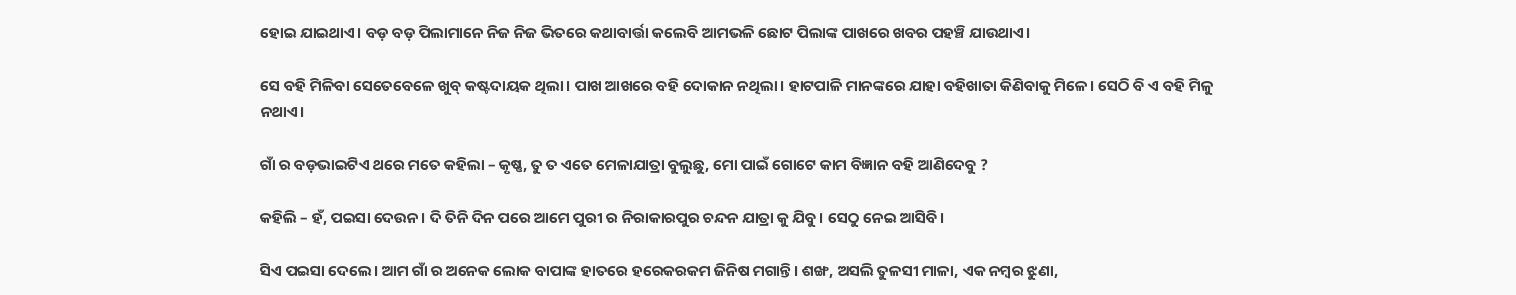ହୋଇ ଯାଇଥାଏ। ବଡ଼ ବଡ଼ ପିଲାମାନେ ନିଜ ନିଜ ଭିତରେ କଥାବାର୍ତ୍ତା କଲେବି ଆମଭଳି ଛୋଟ ପିଲାଙ୍କ ପାଖରେ ଖବର ପହଞ୍ଚି ଯାଉଥାଏ।

ସେ ବହି ମିଳିବା ସେତେବେଳେ ଖୁବ୍ କଷ୍ଟଦାୟକ ଥିଲା। ପାଖ ଆଖରେ ବହି ଦୋକାନ ନଥିଲା। ହାଟପାଳି ମାନଙ୍କରେ ଯାହା ବହିଖାତା କିଣିବାକୁ ମିଳେ। ସେଠି ବି ଏ ବହି ମିଳୁ ନଥାଏ।

ଗାଁ ର ବଡ଼ଭାଇଟିଏ ଥରେ ମତେ କହିଲା – କୃଷ୍ଣ, ତୁ ତ ଏତେ ମେଳାଯାତ୍ରା ବୁଲୁଛୁ, ମୋ ପାଇଁ ଗୋଟେ କାମ ବିଜ୍ଞାନ ବହି ଆଣିଦେବୁ ?

କହିଲି – ହଁ, ପଇସା ଦେଉନ। ଦି ତିନି ଦିନ ପରେ ଆମେ ପୁରୀ ର ନିରାକାରପୁର ଚନ୍ଦନ ଯାତ୍ରା କୁ ଯିବୁ। ସେଠୁ ନେଇ ଆସିବି।

ସିଏ ପଇସା ଦେଲେ। ଆମ ଗାଁ ର ଅନେକ ଲୋକ ବାପାଙ୍କ ହାତରେ ହରେକରକମ ଜିନିଷ ମଗାନ୍ତି। ଶଙ୍ଖ, ଅସଲି ତୁଳସୀ ମାଳା, ଏକ ନମ୍ବର ଝୁଣା,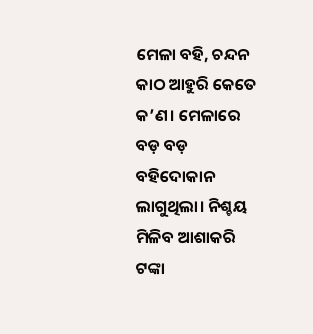ମେଳା ବହି, ଚନ୍ଦନ କାଠ ଆହୁରି କେତେ କ’ଣ। ମେଳାରେ ବଡ଼ ବଡ଼ ବହିଦୋକାନ ଲାଗୁଥିଲା। ନିଶ୍ଚୟ ମିଳିବ ଆଶାକରି ଟଙ୍କା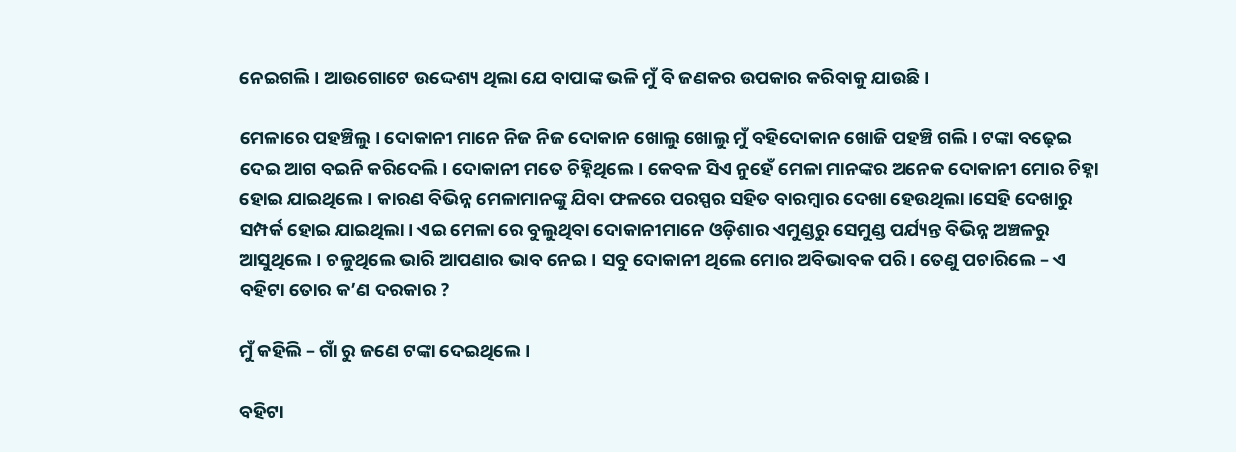ନେଇଗଲି। ଆଉଗୋଟେ ଉଦ୍ଦେଶ୍ୟ ଥିଲା ଯେ ବାପାଙ୍କ ଭଳି ମୁଁ ବି ଜଣକର ଉପକାର କରିବାକୁ ଯାଉଛି।

ମେଳାରେ ପହଞ୍ଚିଲୁ। ଦୋକାନୀ ମାନେ ନିଜ ନିଜ ଦୋକାନ ଖୋଲୁ ଖୋଲୁ ମୁଁ ବହିଦୋକାନ ଖୋଜି ପହଞ୍ଚି ଗଲି। ଟଙ୍କା ବଢ଼େଇ ଦେଇ ଆଗ ବଇନି କରିଦେଲି। ଦୋକାନୀ ମତେ ଚିହ୍ନିଥିଲେ। କେବଳ ସିଏ ନୁହେଁ ମେଳା ମାନଙ୍କର ଅନେକ ଦୋକାନୀ ମୋର ଚିହ୍ନା ହୋଇ ଯାଇଥିଲେ। କାରଣ ବିଭିନ୍ନ ମେଳାମାନଙ୍କୁ ଯିବା ଫଳରେ ପରସ୍ପର ସହିତ ବାରମ୍ବାର ଦେଖା ହେଉଥିଲା।ସେହି ଦେଖାରୁ ସମ୍ପର୍କ ହୋଇ ଯାଇଥିଲା। ଏଇ ମେଳା ରେ ବୁଲୁଥିବା ଦୋକାନୀମାନେ ଓଡ଼ିଶାର ଏମୁଣ୍ଡରୁ ସେମୁଣ୍ଡ ପର୍ଯ୍ୟନ୍ତ ବିଭିନ୍ନ ଅଞ୍ଚଳରୁ ଆସୁଥିଲେ। ଚଳୁଥିଲେ ଭାରି ଆପଣାର ଭାବ ନେଇ। ସବୁ ଦୋକାନୀ ଥିଲେ ମୋର ଅବିଭାବକ ପରି। ତେଣୁ ପଚାରିଲେ – ଏ ବହିଟା ତୋର କ’ଣ ଦରକାର ?

ମୁଁ କହିଲି – ଗାଁ ରୁ ଜଣେ ଟଙ୍କା ଦେଇଥିଲେ।

ବହିଟା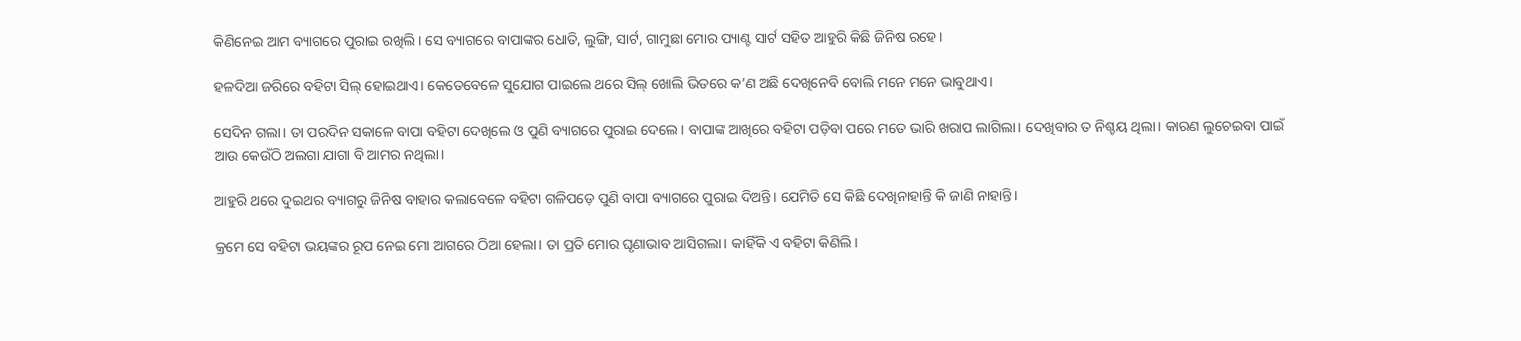କିଣିନେଇ ଆମ ବ୍ୟାଗରେ ପୁରାଇ ରଖିଲି। ସେ ବ୍ୟାଗରେ ବାପାଙ୍କର ଧୋତି, ଲୁଙ୍ଗି, ସାର୍ଟ, ଗାମୁଛା ମୋର ପ୍ୟାଣ୍ଟ ସାର୍ଟ ସହିତ ଆହୁରି କିଛି ଜିନିଷ ରହେ।

ହଳଦିଆ ଜରିରେ ବହିଟା ସିଲ୍ ହୋଇଥାଏ। କେତେବେଳେ ସୁଯୋଗ ପାଇଲେ ଥରେ ସିଲ୍ ଖୋଲି ଭିତରେ କ’ଣ ଅଛି ଦେଖିନେବି ବୋଲି ମନେ ମନେ ଭାବୁଥାଏ।

ସେଦିନ ଗଲା। ତା ପରଦିନ ସକାଳେ ବାପା ବହିଟା ଦେଖିଲେ ଓ ପୁଣି ବ୍ୟାଗରେ ପୁରାଇ ଦେଲେ। ବାପାଙ୍କ ଆଖିରେ ବହିଟା ପଡ଼ିବା ପରେ ମତେ ଭାରି ଖରାପ ଲାଗିଲା। ଦେଖିବାର ତ ନିଶ୍ଚୟ ଥିଲା। କାରଣ ଲୁଚେଇବା ପାଇଁ ଆଉ କେଉଁଠି ଅଲଗା ଯାଗା ବି ଆମର ନଥିଲା।

ଆହୁରି ଥରେ ଦୁଇଥର ବ୍ୟାଗରୁ ଜିନିଷ ବାହାର କଲାବେଳେ ବହିଟା ଗଳିପଡ଼େ ପୁଣି ବାପା ବ୍ୟାଗରେ ପୁରାଇ ଦିଅନ୍ତି। ଯେମିତି ସେ କିଛି ଦେଖିନାହାନ୍ତି କି ଜାଣି ନାହାନ୍ତି।

କ୍ରମେ ସେ ବହିଟା ଭୟଙ୍କର ରୂପ ନେଇ ମୋ ଆଗରେ ଠିଆ ହେଲା। ତା ପ୍ରତି ମୋର ଘୃଣାଭାବ ଆସିଗଲା। କାହିଁକି ଏ ବହିଟା କିଣିଲି।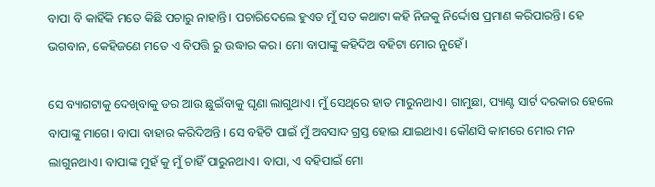ବାପା ବି କାହିଁକି ମତେ କିଛି ପଚାରୁ ନାହାନ୍ତି। ପଚାରିଦେଲେ ହୁଏତ ମୁଁ ସତ କଥାଟା କହି ନିଜକୁ ନିର୍ଦ୍ଦୋଷ ପ୍ରମାଣ କରିପାରନ୍ତି। ହେ ଭଗବାନ, କେହିଜଣେ ମତେ ଏ ବିପତ୍ତି ରୁ ଉଦ୍ଧାର କର। ମୋ ବାପାଙ୍କୁ କହିଦିଅ ବହିଟା ମୋର ନୁହେଁ।

ସେ ବ୍ୟାଗଟାକୁ ଦେଖିବାକୁ ଡର ଆଉ ଛୁଇଁବାକୁ ଘୃଣା ଲାଗୁଥାଏ। ମୁଁ ସେଥିରେ ହାତ ମାରୁନଥାଏ। ଗାମୁଛା, ପ୍ୟାଣ୍ଟ ସାର୍ଟ ଦରକାର ହେଲେ ବାପାଙ୍କୁ ମାଗେ। ବାପା ବାହାର କରିଦିଅନ୍ତି । ସେ ବହିଟି ପାଇଁ ମୁଁ ଅବସାଦ ଗ୍ରସ୍ତ ହୋଇ ଯାଇଥାଏ। କୌଣସି କାମରେ ମୋର ମନ ଲାଗୁନଥାଏ। ବାପାଙ୍କ ମୁହଁ କୁ ମୁଁ ଚାହିଁ ପାରୁନଥାଏ। ବାପା, ଏ ବହିପାଇଁ ମୋ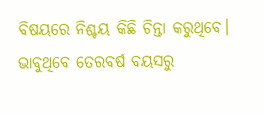ବିଷୟରେ ନିଶ୍ଚୟ କିଛି ଚିନ୍ତା କରୁଥିବେ। ଭାବୁଥିବେ ତେରବର୍ଷ ବୟସରୁ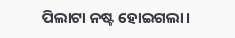ପିଲାଟା ନଷ୍ଟ ହୋଇଗଲା।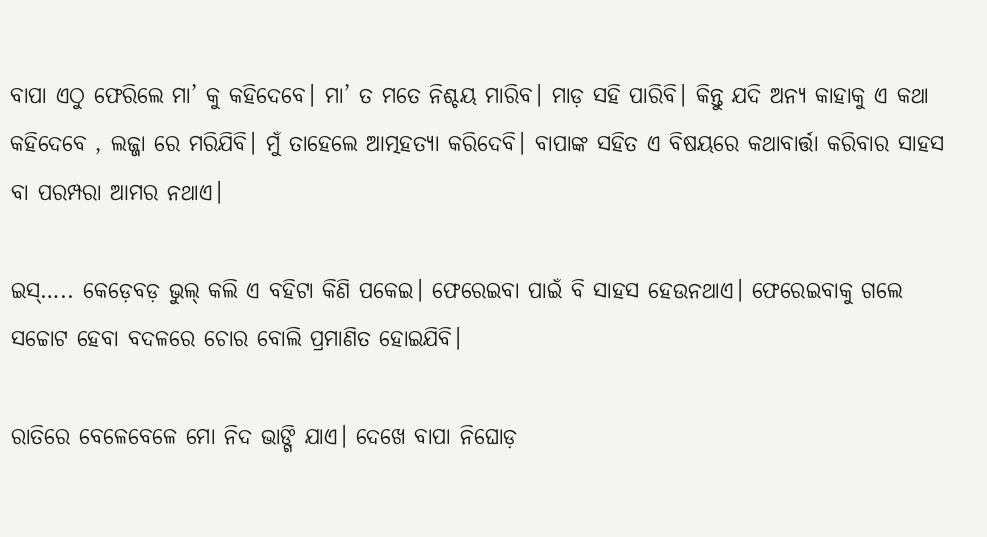ବାପା ଏଠୁ ଫେରିଲେ ମା’ କୁ କହିଦେବେ। ମା’ ତ ମତେ ନିଶ୍ଚୟ ମାରିବ। ମାଡ଼ ସହି ପାରିବି। କିନ୍ତୁ ଯଦି ଅନ୍ୟ କାହାକୁ ଏ କଥା କହିଦେବେ , ଲଜ୍ଜା ରେ ମରିଯିବି। ମୁଁ ତାହେଲେ ଆତ୍ମହତ୍ୟା କରିଦେବି। ବାପାଙ୍କ ସହିତ ଏ ବିଷୟରେ କଥାବାର୍ତ୍ତା କରିବାର ସାହସ ବା ପରମ୍ପରା ଆମର ନଥାଏ।

ଇସ୍….. କେଡ଼େବଡ଼ ଭୁଲ୍ କଲି ଏ ବହିଟା କିଣି ପକେଇ। ଫେରେଇବା ପାଇଁ ବି ସାହସ ହେଉନଥାଏ। ଫେରେଇବାକୁ ଗଲେ ସଚ୍ଚୋଟ ହେବା ବଦଳରେ ଚୋର ବୋଲି ପ୍ରମାଣିତ ହୋଇଯିବି।

ରାତିରେ ବେଳେବେଳେ ମୋ ନିଦ ଭାଙ୍ଗି ଯାଏ। ଦେଖେ ବାପା ନିଘୋଡ଼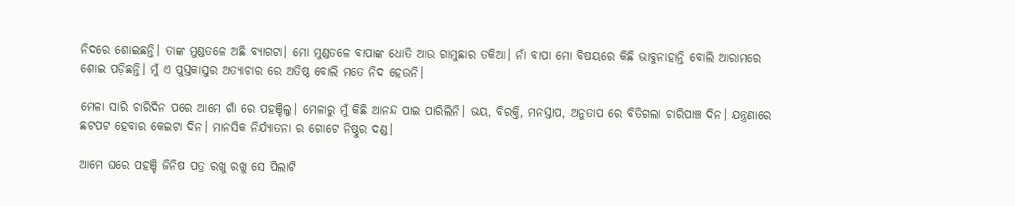ନିଦରେ ଶୋଇଛନ୍ତି। ତାଙ୍କ ମୁଣ୍ଡତଳେ ଅଛି ବ୍ୟାଗଟା। ମୋ ମୁଣ୍ଡତଳେ ବାପାଙ୍କ ଧୋତି ଆଉ ଗାମୁଛାର ତକିଆ। ନାଁ ବାପା ମୋ ବିଷୟରେ କିଛି ଭାବୁନାହାନ୍ତି ବୋଲି ଆରାମରେ ଶୋଇ ପଡ଼ିଛନ୍ତି। ମୁଁ ଏ ପୁସ୍ତକାସୁର ଅତ୍ୟାଚାର ରେ ଅତିଷ୍ଠ ବୋଲି ମତେ ନିଦ ହେଉନି।

ମେଳା ସାରି ଚାରିଦିନ ପରେ ଆମେ ଗାଁ ରେ ପହଞ୍ଚିଲୁ। ମେଳାରୁ ମୁଁ କିଛି ଆନନ୍ଦ ପାଇ ପାରିଲିନି। ଭୟ, ବିରକ୍ତି, ମନସ୍ତାପ, ଅନୁତାପ ରେ ବିତିଗଲା ଚାରିପାଞ୍ଚ ଦିନ। ଯନ୍ତ୍ରଣାରେ ଛଟପଟ ହେବାର କେଇଟା ଦିନ। ମାନସିକ ନିର୍ଯ୍ୟାତନା ର ଗୋଟେ ନିଷ୍ଠୁର ଦଣ୍ଡ।

ଆମେ ଘରେ ପହଞ୍ଚି ଜିନିଷ ପତ୍ର ରଖୁ ରଖୁ ସେ ପିଲାଟି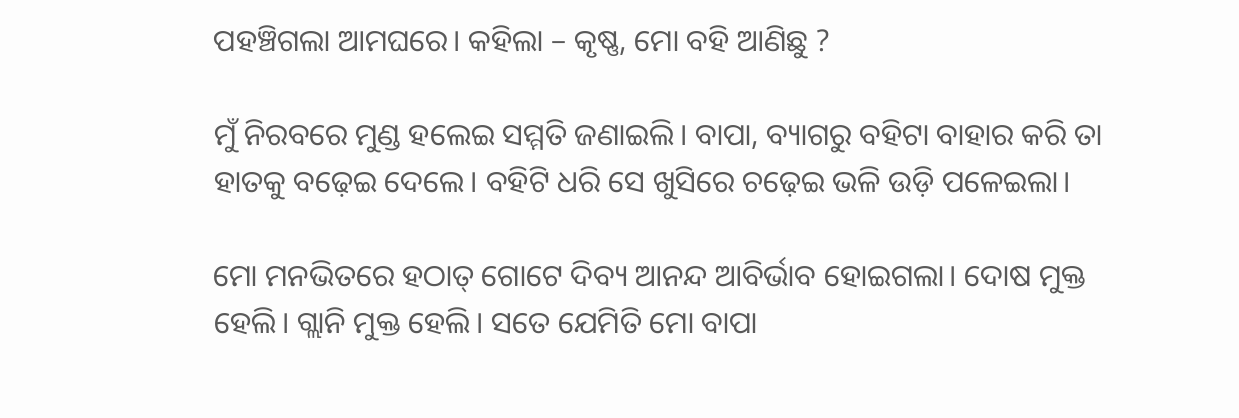ପହଞ୍ଚିଗଲା ଆମଘରେ। କହିଲା – କୃଷ୍ଣ, ମୋ ବହି ଆଣିଛୁ ?

ମୁଁ ନିରବରେ ମୁଣ୍ଡ ହଲେଇ ସମ୍ମତି ଜଣାଇଲି। ବାପା, ବ୍ୟାଗରୁ ବହିଟା ବାହାର କରି ତା ହାତକୁ ବଢ଼େଇ ଦେଲେ। ବହିଟି ଧରି ସେ ଖୁସିରେ ଚଢ଼େଇ ଭଳି ଉଡ଼ି ପଳେଇଲା।

ମୋ ମନଭିତରେ ହଠାତ୍ ଗୋଟେ ଦିବ୍ୟ ଆନନ୍ଦ ଆବିର୍ଭାବ ହୋଇଗଲା। ଦୋଷ ମୁକ୍ତ ହେଲି। ଗ୍ଲାନି ମୁକ୍ତ ହେଲି। ସତେ ଯେମିତି ମୋ ବାପା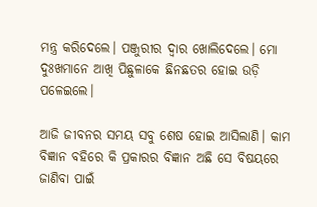ମନ୍ତ୍ର କରିଦେଲେ। ପଞ୍ଜୁରୀର ଦ୍ୱାର ଖୋଲିଦେଲେ। ମୋ ଦୁଃଖମାନେ ଆଖି ପିଛୁଳାକେ ଛିନଛତର ହୋଇ ଉଡ଼ି ପଳେଇଲେ।

ଆଜି ଜୀବନର ସମୟ ସବୁ ଶେଷ ହୋଇ ଆସିଲାଣି। କାମ ବିଜ୍ଞାନ ବହିରେ କି ପ୍ରକାରର ବିଜ୍ଞାନ ଅଛି ସେ ବିଷୟରେ ଜାଣିବା ପାଇଁ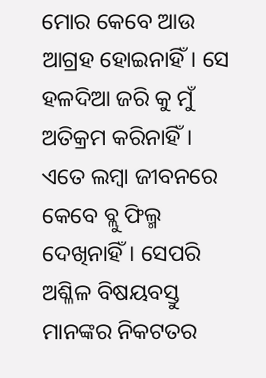ମୋର କେବେ ଆଉ ଆଗ୍ରହ ହୋଇନାହିଁ। ସେ ହଳଦିଆ ଜରି କୁ ମୁଁ ଅତିକ୍ରମ କରିନାହିଁ। ଏତେ ଲମ୍ବା ଜୀବନରେ କେବେ ବ୍ଲୁ ଫିଲ୍ମ ଦେଖିନାହିଁ। ସେପରି ଅଶ୍ଳିଳ ବିଷୟବସ୍ତୁ ମାନଙ୍କର ନିକଟତର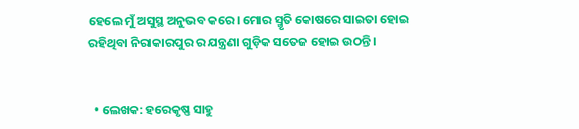ହେଲେ ମୁଁ ଅସୁସ୍ଥ ଅନୁଭବ କରେ। ମୋର ସ୍ମୃତି କୋଷରେ ସାଇତା ହୋଇ ରହିଥିବା ନିରାକାରପୁର ର ଯନ୍ତ୍ରଣା ଗୁଡ଼ିକ ସତେଜ ହୋଇ ଉଠନ୍ତି।


  • ଲେଖକ: ହରେକୃଷ୍ଣ ସାହୁ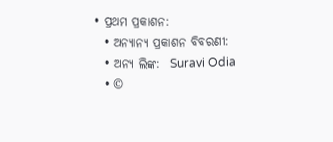• ପ୍ରଥମ ପ୍ରକାଶନ:
  • ଅନ୍ୟାନ୍ୟ ପ୍ରକାଶନ ବିବରଣୀ:
  • ଅନ୍ୟ ଲିଙ୍କ:  Suravi Odia
  • ©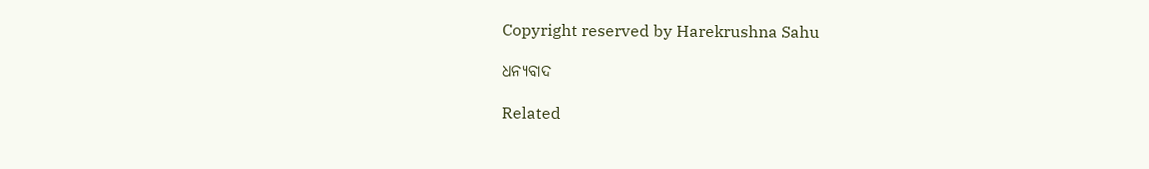Copyright reserved by Harekrushna Sahu

ଧନ୍ୟବାଦ

Related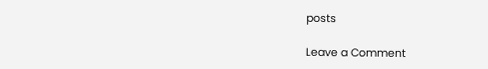posts

Leave a Comment